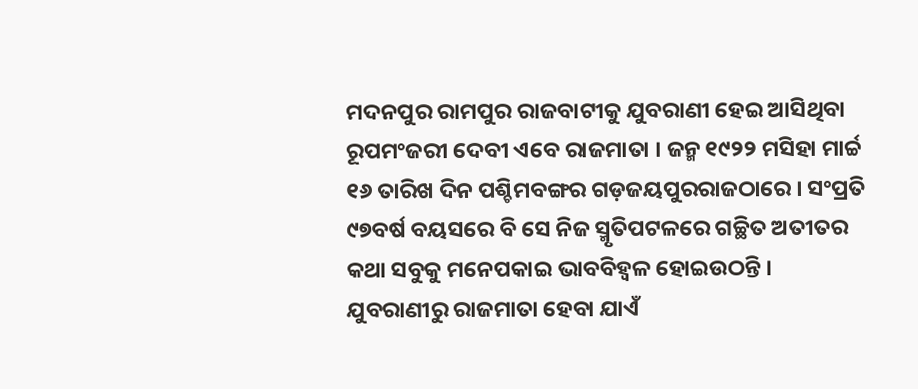ମଦନପୁର ରାମପୁର ରାଜବାଟୀକୁ ଯୁବରାଣୀ ହେଇ ଆସିଥିବା ରୂପମଂଜରୀ ଦେବୀ ଏବେ ରାଜମାତା । ଜନ୍ମ ୧୯୨୨ ମସିହା ମାର୍ଚ୍ଚ ୧୬ ତାରିଖ ଦିନ ପଶ୍ଚିମବଙ୍ଗର ଗଡ଼ଜୟପୁରରାଜଠାରେ । ସଂପ୍ରତି ୯୭ବର୍ଷ ବୟସରେ ବି ସେ ନିଜ ସ୍ମୃତିପଟଳରେ ଗଚ୍ଛିତ ଅତୀତର କଥା ସବୁକୁ ମନେପକାଇ ଭାବବିହ୍ୱଳ ହୋଇଉଠନ୍ତି । ଯୁବରାଣୀରୁ ରାଜମାତା ହେବା ଯାଏଁ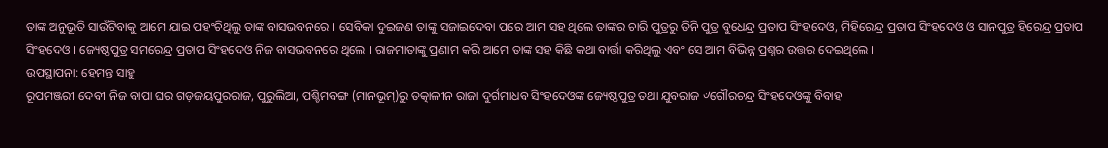ତାଙ୍କ ଅନୁଭୂତି ସାଉଁଟିବାକୁ ଆମେ ଯାଇ ପହଂଚିଥିଲୁ ତାଙ୍କ ବାସଭବନରେ । ସେବିକା ଦୁଇଜଣ ତାଙ୍କୁ ସଜାଇଦେବା ପରେ ଆମ ସହ ଥିଲେ ତାଙ୍କର ଚାରି ପୁତ୍ରରୁ ତିନି ପୁତ୍ର ବୁଧେନ୍ଦ୍ର ପ୍ରତାପ ସିଂହଦେଓ, ମିହିରେନ୍ଦ୍ର ପ୍ରତାପ ସିଂହଦେଓ ଓ ସାନପୁତ୍ର ହିରେନ୍ଦ୍ର ପ୍ରତାପ ସିଂହଦେଓ । ଜ୍ୟେଷ୍ଠପୁତ୍ର ସମରେନ୍ଦ୍ର ପ୍ରତାପ ସିଂହଦେଓ ନିଜ ବାସଭବନରେ ଥିଲେ । ରାଜମାତାଙ୍କୁ ପ୍ରଣାମ କରି ଆମେ ତାଙ୍କ ସହ କିଛି କଥା ବାର୍ତ୍ତା କରିଥିଲୁ ଏବଂ ସେ ଆମ ବିଭିନ୍ନ ପ୍ରଶ୍ନର ଉତ୍ତର ଦେଇଥିଲେ ।
ଉପସ୍ଥାପନା: ହେମନ୍ତ ସାହୁ
ରୂପମଞ୍ଜରୀ ଦେବୀ ନିଜ ବାପା ଘର ଗଡ଼ଜୟପୁରରାଜ, ପୁରୁଲିଆ, ପଶ୍ଚିମବଙ୍ଗ (ମାନଭୂମ୍)ରୁ ତତ୍କାଳୀନ ରାଜା ଦୁର୍ଗମାଧବ ସିଂହଦେଓଙ୍କ ଜ୍ୟେଷ୍ଠପୁତ୍ର ତଥା ଯୁବରାଜ ୰ଗୌରଚନ୍ଦ୍ର ସିଂହଦେଓଙ୍କୁ ବିବାହ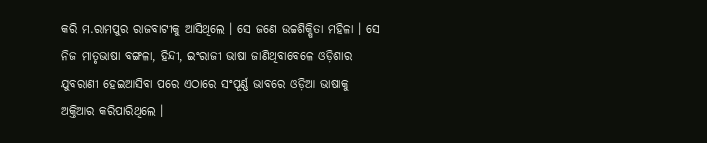କରି ମ.ରାମପୁର ରାଜବାଟୀକୁ ଆସିଥିଲେ । ସେ ଜଣେ ଉଚ୍ଚଶିକ୍ଷିତା ମହିଳା । ସେ ନିଜ ମାତୃଭାଷା ବଙ୍ଗଳା, ହିନ୍ଦୀ, ଇଂରାଜୀ ଭାଷା ଜାଣିଥିବାବେଳେ ଓଡ଼ିଶାର ଯୁବରାଣୀ ହେଇଆସିବା ପରେ ଏଠାରେ ସଂପୂର୍ଣ୍ଣ ଭାବରେ ଓଡ଼ିଆ ଭାଷାକୁ ଅକ୍ତିଆର କରିପାରିଥିଲେ ।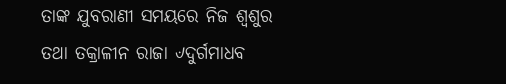ତାଙ୍କ ଯୁବରାଣୀ ସମୟରେ ନିଜ ଶ୍ୱଶୁର ତଥା ତକ୍ରାଳୀନ ରାଜା ୰ଦୁର୍ଗମାଧବ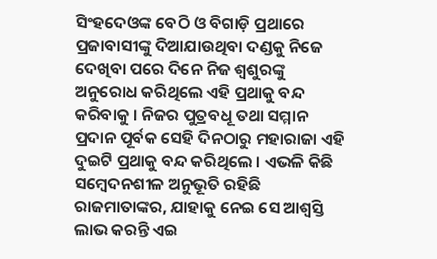ସିଂହଦେଓଙ୍କ ବେଠି ଓ ବିଗାଡ଼ି ପ୍ରଥାରେ ପ୍ରଜାବାସୀଙ୍କୁ ଦିଆଯାଉଥିବା ଦଣ୍ଡକୁ ନିଜେ ଦେଖିବା ପରେ ଦିନେ ନିଜ ଶ୍ୱଶୁରଙ୍କୁ ଅନୁରୋଧ କରିଥିଲେ ଏହି ପ୍ରଥାକୁ ବନ୍ଦ କରିବାକୁ । ନିଜର ପୁତ୍ରବଧୂ ତଥା ସମ୍ମାନ ପ୍ରଦାନ ପୂର୍ବକ ସେହି ଦିନଠାରୁ ମହାରାଜା ଏହି ଦୁଇଟି ପ୍ରଥାକୁ ବନ୍ଦ କରିଥିଲେ । ଏଭଳି କିଛି ସମ୍ବେଦନଶୀଳ ଅନୁଭୂତି ରହିଛି ରାଜମାତାଙ୍କର, ଯାହାକୁ ନେଇ ସେ ଆଶ୍ୱସ୍ତି ଲାଭ କରନ୍ତି ଏଇ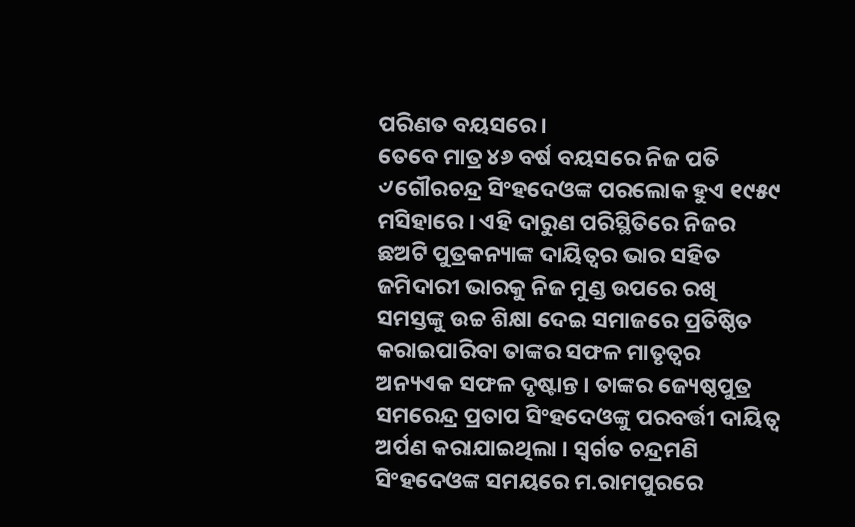ପରିଣତ ବୟସରେ ।
ତେବେ ମାତ୍ର ୪୬ ବର୍ଷ ବୟସରେ ନିଜ ପତି ୰ଗୌରଚନ୍ଦ୍ର ସିଂହଦେଓଙ୍କ ପରଲୋକ ହୁଏ ୧୯୫୯ ମସିହାରେ । ଏହି ଦାରୁଣ ପରିସ୍ଥିତିରେ ନିଜର ଛଅଟି ପୁତ୍ରକନ୍ୟାଙ୍କ ଦାୟିତ୍ୱର ଭାର ସହିତ ଜମିଦାରୀ ଭାରକୁ ନିଜ ମୁଣ୍ଡ ଉପରେ ରଖି ସମସ୍ତଙ୍କୁ ଉଚ୍ଚ ଶିକ୍ଷା ଦେଇ ସମାଜରେ ପ୍ରତିଷ୍ଠିତ କରାଇପାରିବା ତାଙ୍କର ସଫଳ ମାତୃତ୍ୱର ଅନ୍ୟଏକ ସଫଳ ଦୃଷ୍ଟାନ୍ତ । ତାଙ୍କର ଜ୍ୟେଷ୍ଠପୁତ୍ର ସମରେନ୍ଦ୍ର ପ୍ରତାପ ସିଂହଦେଓଙ୍କୁ ପରବର୍ତ୍ତୀ ଦାୟିତ୍ୱ ଅର୍ପଣ କରାଯାଇଥିଲା । ସ୍ୱର୍ଗତ ଚନ୍ଦ୍ରମଣି ସିଂହଦେଓଙ୍କ ସମୟରେ ମ.ରାମପୁରରେ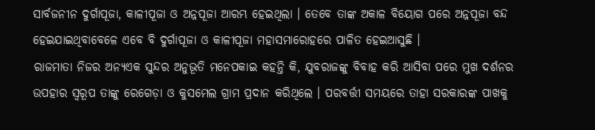ସାର୍ବଜନୀନ ଦୁର୍ଗାପୂଜା, କାଳୀପୂଜା ଓ ଅନ୍ନପୂଜା ଆରମ୍ଭ ହେଇଥିଲା । ତେବେ ତାଙ୍କ ଅକାଳ ବିୟୋଗ ପରେ ଅନ୍ନପୂଜା ବନ୍ଦ ହେଇଯାଇଥିବାବେଳେ ଏବେ ବି ଦୁର୍ଗାପୂଜା ଓ କାଳୀପୂଜା ମହାସମାରୋହରେ ପାଳିତ ହେଇଆସୁଛି ।
ରାଜମାତା ନିଜର ଅନ୍ୟଏକ ସୁନ୍ଦର ଅନୁଭୂତି ମନେପକାଇ କହନ୍ତି କି, ଯୁବରାଜଙ୍କୁ ବିବାହ କରି ଆସିବା ପରେ ମୁଖ ଦର୍ଶନର ଉପହାର ସ୍ୱରୂପ ତାଙ୍କୁ ରେଗେଡ଼ା ଓ କୁସମେଲ ଗ୍ରାମ ପ୍ରଦାନ କରିଥିଲେ । ପରବର୍ତ୍ତୀ ସମୟରେ ତାହା ସରକାରଙ୍କ ପାଖକୁ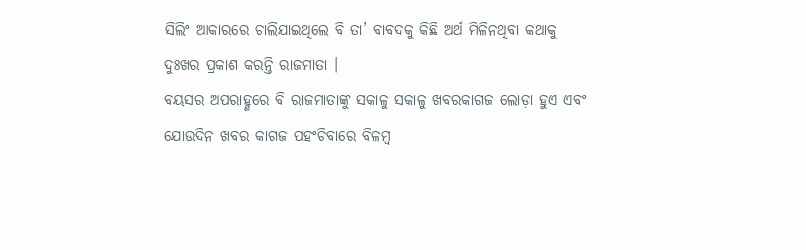ସିଲିଂ ଆକାରରେ ଚାଲିଯାଇଥିଲେ ବି ତା’ ବାବଦକୁ କିଛି ଅର୍ଥ ମିଳିନଥିବା କଥାକୁ ଦୁଃଖର ପ୍ରକାଶ କରନ୍ତି ରାଜମାତା ।
ବୟସର ଅପରାହ୍ଣରେ ବି ରାଜମାତାଙ୍କୁ ସକାଳୁ ସକାଳୁ ଖବରକାଗଜ ଲୋଡ଼ା ହୁଏ ଏବଂ ଯୋଉଦିନ ଖବର କାଗଜ ପହଂଚିବାରେ ବିଳମ୍ବ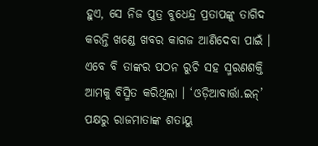ହୁଏ, ସେ ନିଜ ପୁତ୍ର ବୁଧେନ୍ଦ୍ର ପ୍ରତାପଙ୍କୁ ତାଗିଦ କରନ୍ତି ଖଣ୍ଡେ ଖବର କାଗଜ ଆଣିଦେବା ପାଇଁ । ଏବେ ବି ତାଙ୍କର ପଠନ ରୁଚି ସହ ସ୍ମରଣଶକ୍ତି ଆମକୁ ବିସ୍ମିତ କରିଥିଲା । ‘ଓଡ଼ିଆବାର୍ତ୍ତା.ଇନ୍’ ପକ୍ଷରୁ ରାଜମାତାଙ୍କ ଶତାୟୁ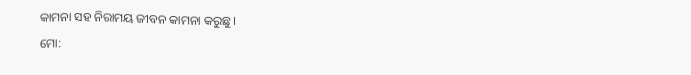କାମନା ସହ ନିରାମୟ ଜୀବନ କାମନା କରୁଛୁ ।
ମୋ: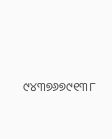୯୪୩୭୬୭୯୧୩୮